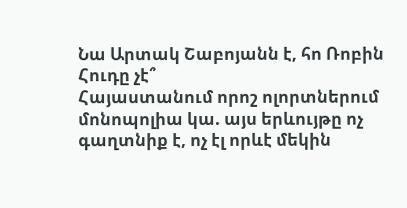Նա Արտակ Շաբոյանն է, հո Ռոբին Հուդը չէ՞
Հայաստանում որոշ ոլորտներում մոնոպոլիա կա. այս երևույթը ոչ գաղտնիք է, ոչ էլ որևէ մեկին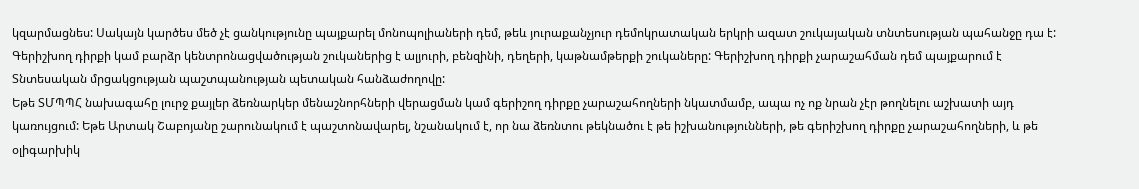կզարմացնես: Սակայն կարծես մեծ չէ ցանկությունը պայքարել մոնոպոլիաների դեմ, թեև յուրաքանչյուր դեմոկրատական երկրի ազատ շուկայական տնտեսության պահանջը դա է: Գերիշխող դիրքի կամ բարձր կենտրոնացվածության շուկաներից է ալյուրի, բենզինի, դեղերի, կաթնամթերքի շուկաները: Գերիշխող դիրքի չարաշահման դեմ պայքարում է Տնտեսական մրցակցության պաշտպանության պետական հանձաժողովը:
Եթե ՏՄՊՊՀ նախագահը լուրջ քայլեր ձեռնարկեր մենաշնորհների վերացման կամ գերիշող դիրքը չարաշահողների նկատմամբ, ապա ոչ ոք նրան չէր թողնելու աշխատի այդ կառույցում: Եթե Արտակ Շաբոյանը շարունակում է պաշտոնավարել, նշանակում է, որ նա ձեռնտու թեկնածու է թե իշխանությունների, թե գերիշխող դիրքը չարաշահողների, և թե օլիգարխիկ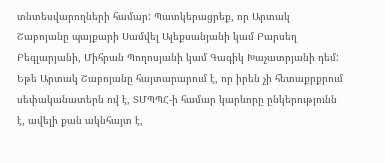տնտեսվարողների համար: Պատկերացրեք, որ Արտակ Շաբոյանը պայքարի Սամվել Ալեքսանյանի կամ Բարսեղ Բեգլարյանի, Միհրան Պողոսյանի կամ Գագիկ Խաչատրյանի դեմ: Եթե Արտակ Շաբոյանը հայտարարում է, որ իրեն չի հետաքրքրում սեփականատերն ով է, ՏՄՊՊՀ-ի համար կարևորը ընկերությունն է, ավելի քան ակնհայտ է,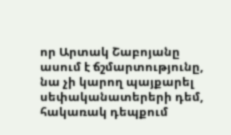որ Արտակ Շաբոյանը ասում է ճշմարտությունը, նա չի կարող պայքարել սեփականատերերի դեմ, հակառակ դեպքում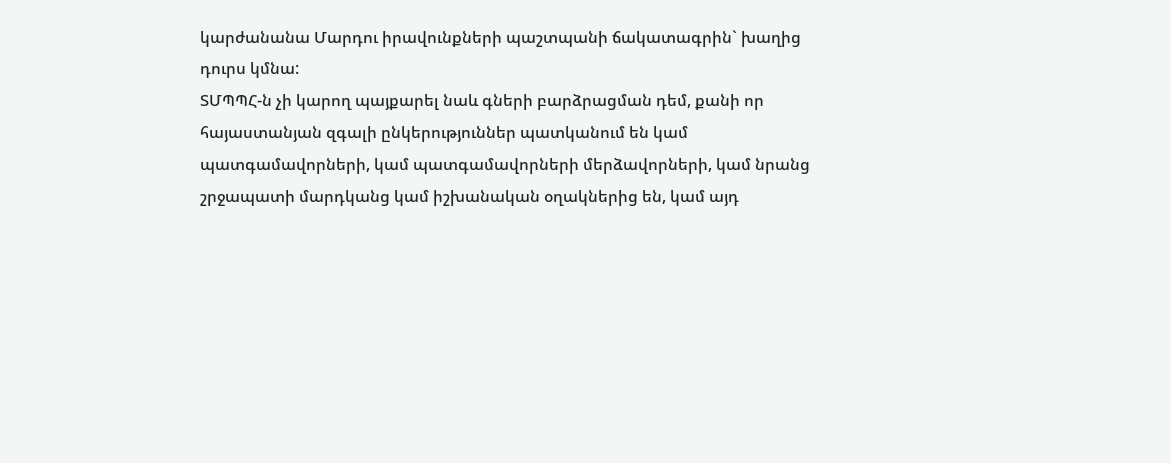կարժանանա Մարդու իրավունքների պաշտպանի ճակատագրին` խաղից դուրս կմնա:
ՏՄՊՊՀ-ն չի կարող պայքարել նաև գների բարձրացման դեմ, քանի որ հայաստանյան զգալի ընկերություններ պատկանում են կամ պատգամավորների, կամ պատգամավորների մերձավորների, կամ նրանց շրջապատի մարդկանց կամ իշխանական օղակներից են, կամ այդ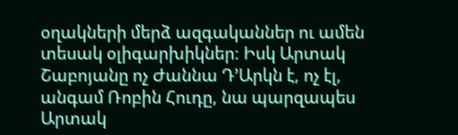օղակների մերձ ազգականներ ու ամեն տեսակ օլիգարխիկներ: Իսկ Արտակ Շաբոյանը ոչ Ժաննա Դ’Արկն է, ոչ էլ, անգամ Ռոբին Հուդը, նա պարզապես Արտակ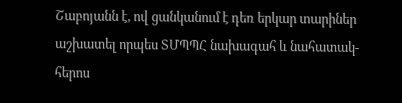Շաբոյանն է, ով ցանկանում է դեռ երկար տարիներ աշխատել որպես ՏՄՊՊՀ նախագահ և նահատակ-հերոս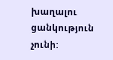խաղալու ցանկություն չունի: